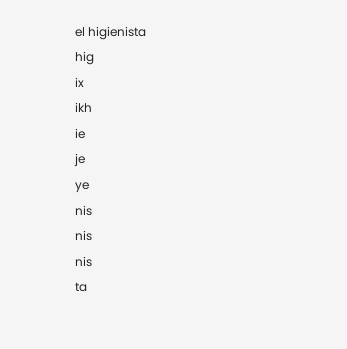el higienista
hig
ix
ikh
ie
je
ye
nis
nis
nis
ta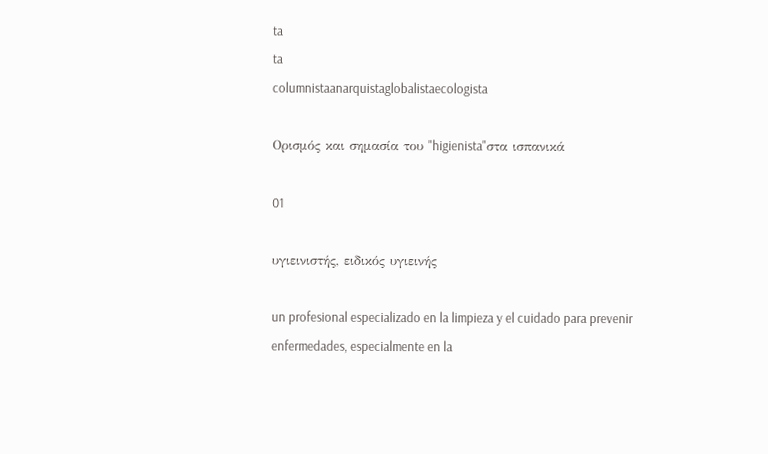ta
ta
columnistaanarquistaglobalistaecologista

Ορισμός και σημασία του "higienista"στα ισπανικά

01

υγιεινιστής, ειδικός υγιεινής

un profesional especializado en la limpieza y el cuidado para prevenir enfermedades, especialmente en la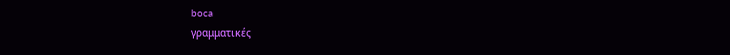boca
γραμματικές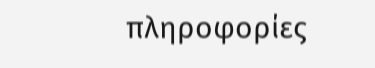πληροφορίες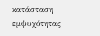κατάσταση εμψυχότητας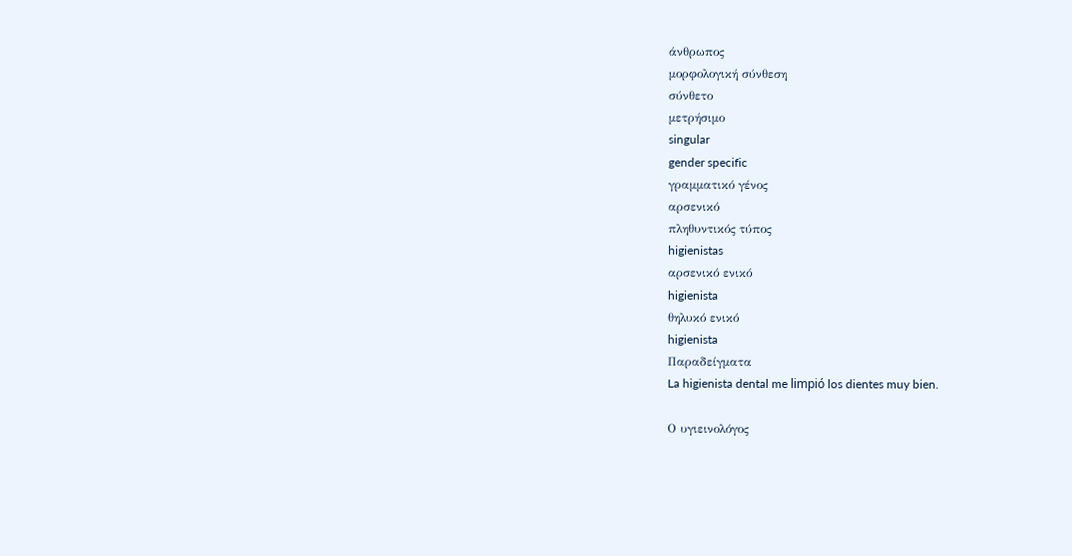άνθρωπος
μορφολογική σύνθεση
σύνθετο
μετρήσιμο
singular
gender specific
γραμματικό γένος
αρσενικό
πληθυντικός τύπος
higienistas
αρσενικό ενικό
higienista
θηλυκό ενικό
higienista
Παραδείγματα
La higienista dental me limpió los dientes muy bien.

Ο υγιεινολόγος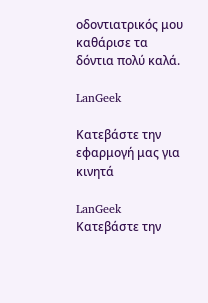οδοντιατρικός μου καθάρισε τα δόντια πολύ καλά.

LanGeek

Κατεβάστε την εφαρμογή μας για κινητά

LanGeek
Κατεβάστε την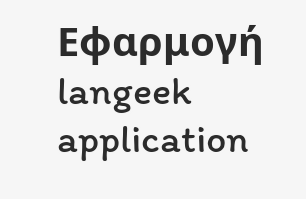Εφαρμογή
langeek application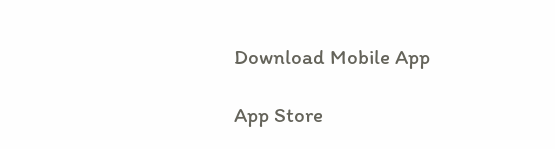Download Mobile App

App Store